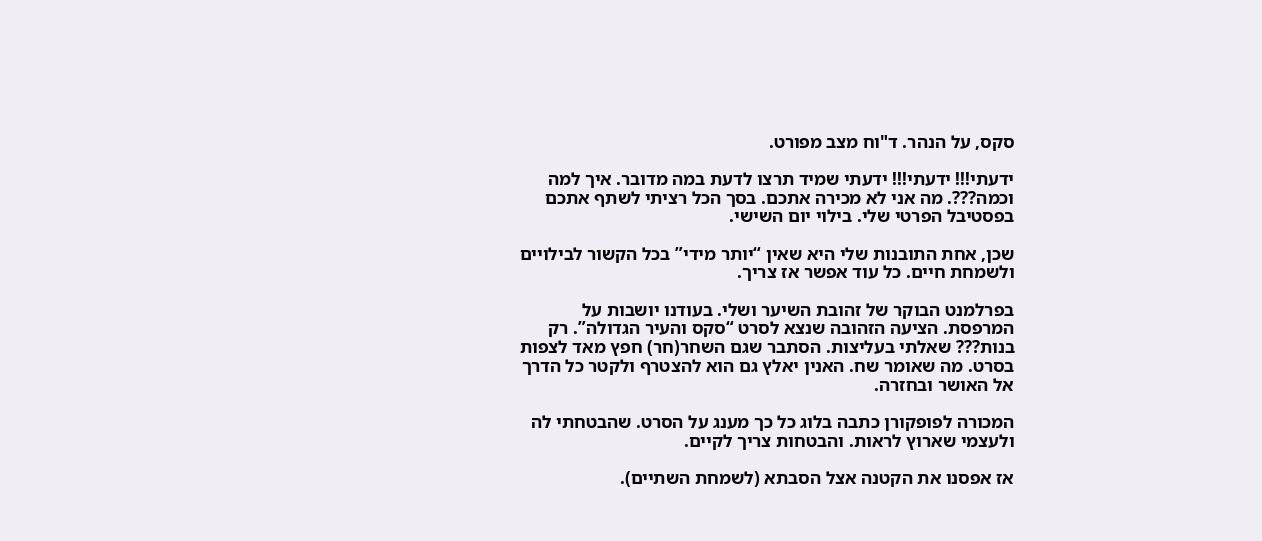סקס, על הנהר. ד"וח מצב מפורט.

ידעתי!!! ידעתי!!! ידעתי שמיד תרצו לדעת במה מדובר. איך למה וכמה???. מה אני לא מכירה אתכם. בסך הכל רציתי לשתף אתכם בפסטיבל הפרטי שלי. בילוי יום השישי.

שכן, אחת התובנות שלי היא שאין “יותר מידי” בכל הקשור לבילויים ולשמחת חיים. כל עוד אפשר אז צריך.

בפרלמנט הבוקר של זהובת השיער ושלי. בעודנו יושבות על המרפסת. הציעה הזהובה שנצא לסרט “סקס והעיר הגדולה”. רק בנות??? שאלתי בעליצות. הסתבר שגם השחר(חר) חפץ מאד לצפות בסרט. מה שאומר שח. האנין יאלץ גם הוא להצטרף ולקטר כל הדרך אל האושר ובחזרה.

המכורה לפופקורן כתבה בלוג כל כך מענג על הסרט. שהבטחתי לה ולעצמי שארוץ לראות. והבטחות צריך לקיים.

אז אפסנו את הקטנה אצל הסבתא (לשמחת השתיים).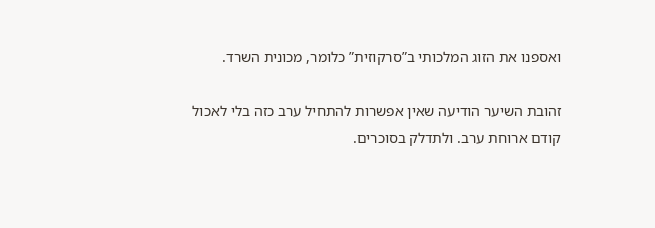ואספנו את הזוג המלכותי ב”סרקוזית” כלומר, מכונית השרד.

זהובת השיער הודיעה שאין אפשרות להתחיל ערב כזה בלי לאכול קודם ארוחת ערב. ולתדלק בסוכרים.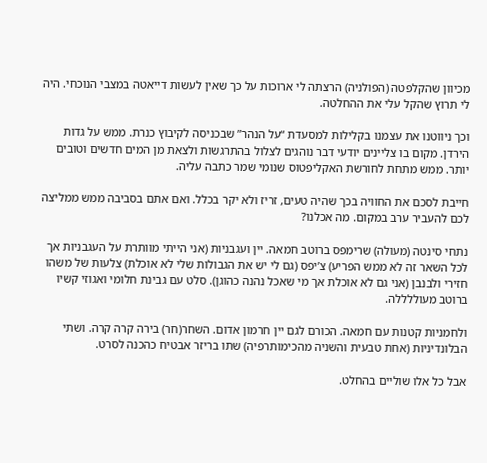מכיוון שהקלפטה (הפולניה) הרצתה לי ארוכות על כך שאין לעשות דייאטה במצבי הנוכחי. היה לי תרוץ שהקל עלי את ההחלטה.

וכך ניווטנו את עצמנו בקלילות למסעדת “על הנהר” שבכניסה לקיבוץ כנרת. ממש על גדות הירדן. מקום בו צליינים יודעי דבר נוהגים לצלול בהתרגשות ולצאת מן המים חדשים וטובים יותר. ממש מתחת לחורשת האקליפטוס שנומי שמר כתבה עליה.

חייבת לסכם את החוויה בכך שהיה טעים, זריז ולא יקר בכלל. ואם אתם בסביבה ממש ממליצה לכם להעביר ערב במקום. מה אכלנו?

נתחי סינטה (מעולה) שרימפס ברוטב חמאה. יין ועגבניות (אני הייתי מוותרת על העגבניות אך לכל השאר זה לא ממש הפריע) צ’יפס (גם לי יש את הגבולות שלי לא אוכלת) צלעות של משהו חזירי ולבנבן (אני גם לא אוכלת אך מי שאכל נהנה כהוגן). סלט עם גבינת חלומי ואגוזי קשיו ברוטב מעוללללה.

ולחמניות קטנות עם חמאה. הכורם לגם יין חרמון אדום. השחר(חר) בירה קרה קרה. ושתי הבלונדיניות (אחת טבעית והשניה מהכימותרפיה) שתו בריזר אבטיח כהכנה לסרט.

אבל כל אלו שוליים בהחלט.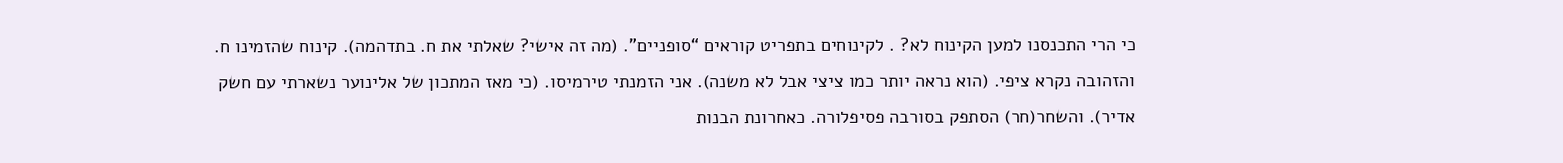כי הרי התכנסנו למען הקינוח לא? . לקינוחים בתפריט קוראים “סופניים”. (מה זה אישי? שאלתי את ח. בתדהמה). קינוח שהזמינו ח. והזהובה נקרא ציפי. (הוא נראה יותר כמו ציצי אבל לא משנה). אני הזמנתי טירמיסו. (כי מאז המתכון של אלינוער נשארתי עם חשק אדיר). והשחר(חר) הסתפק בסורבה פסיפלורה. כאחרונת הבנות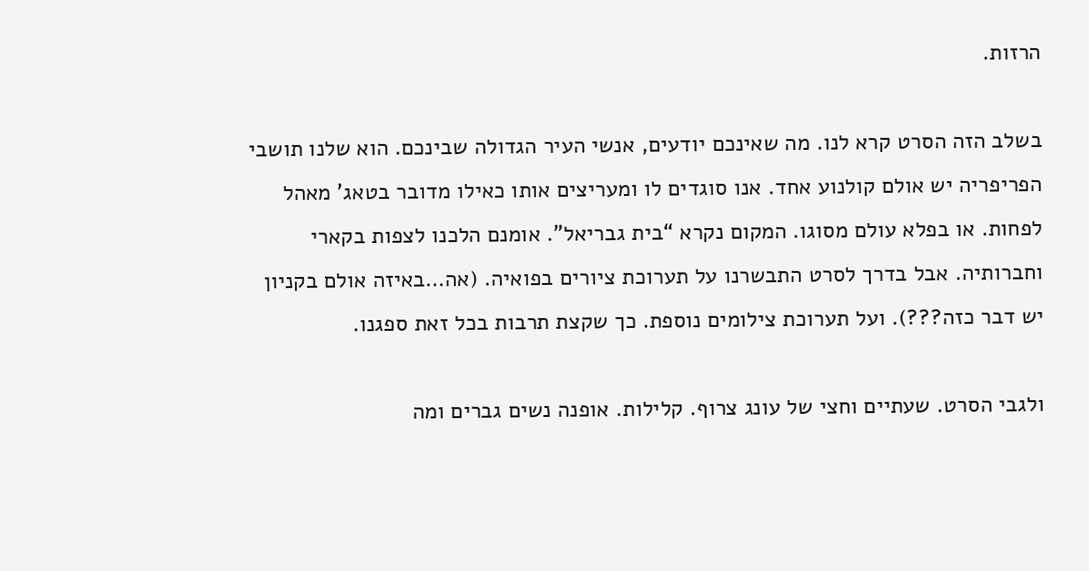הרזות.

בשלב הזה הסרט קרא לנו. מה שאינכם יודעים, אנשי העיר הגדולה שבינכם. הוא שלנו תושבי הפריפריה יש אולם קולנוע אחד. אנו סוגדים לו ומעריצים אותו כאילו מדובר בטאג’ מאהל לפחות. או בפלא עולם מסוגו. המקום נקרא “בית גבריאל”. אומנם הלכנו לצפות בקארי וחברותיה. אבל בדרך לסרט התבשרנו על תערוכת ציורים בפואיה. (אה…באיזה אולם בקניון יש דבר כזה???). ועל תערוכת צילומים נוספת. כך שקצת תרבות בכל זאת ספגנו.

ולגבי הסרט. שעתיים וחצי של עונג צרוף. קלילות. אופנה נשים גברים ומה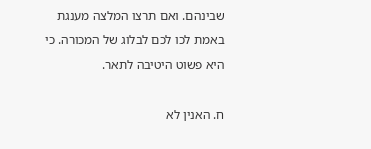שבינהם. ואם תרצו המלצה מענגת באמת לכו לכם לבלוג של המכורה. כי היא פשוט היטיבה לתאר.

ח. האנין לא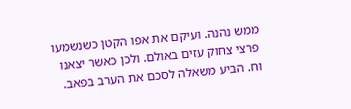ממש נהנה. ועיקם את אפו הקטן כשנשמעו פרצי צחוק עזים באולם. ולכן כאשר יצאנו וח. הביע משאלה לסכם את הערב בפאב.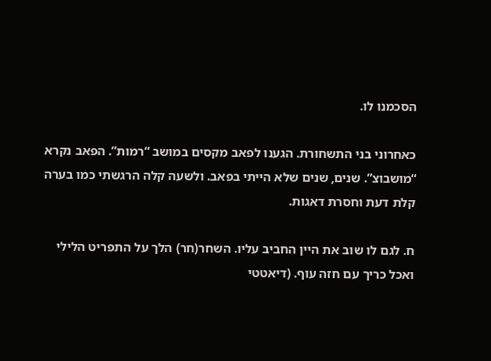הסכמנו לו.

כאחרוני בני התשחורת. הגענו לפאב מקסים במושב “רמות”. הפאב נקרא “מושבוצ”. שנים, שנים שלא הייתי בפאב. ולשעה קלה הרגשתי כמו בערה קלת דעת וחסרת דאגות.

ח. לגם לו שוב את היין החביב עליו. השחר(חר) הלך על התפריט הלילי ואכל כריך עם חזה עוף. (דיאטטי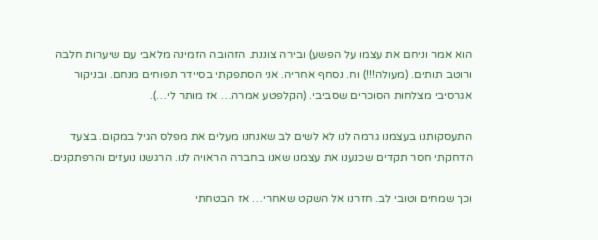הוא אמר וניחם את עצמו על הפשע) ובירה צוננת. הזהובה הזמינה מלאבי עם שיערות חלבה ורוטב תותים. (מעולה!!!) וח. נסחף אחריה. אני הסתפקתי בסיידר תפוחים מנחם. ובניקור אגרסיבי מצלחות הסוכרים שסביבי. (הקלפטע אמרה… אז מותר לי…).

התעסקותנו בעצמנו גרמה לנו לא לשים לב שאנחנו מעלים את מפלס הגיל במקום. בצעד הדחקתי חסר תקדים שכנענו את עצמנו שאנו בחברה הראויה לנו. הרגשנו נועזים והרפתקנים.

וכך שמחים וטובי לב. חזרנו אל השקט שאחרי… אז הבטחתי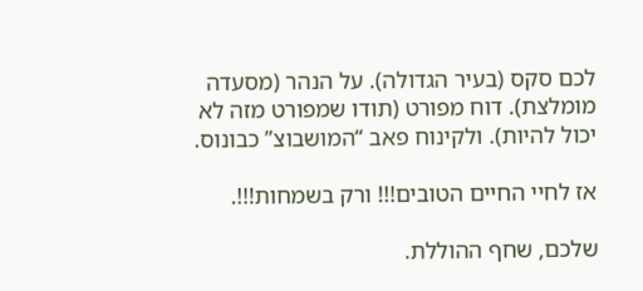לכם סקס (בעיר הגדולה). על הנהר (מסעדה מומלצת). דוח מפורט (תודו שמפורט מזה לא יכול להיות). ולקינוח פאב “המושבוצ” כבונוס.

אז לחיי החיים הטובים!!! ורק בשמחות!!!.

שלכם, שחף ההוללת.